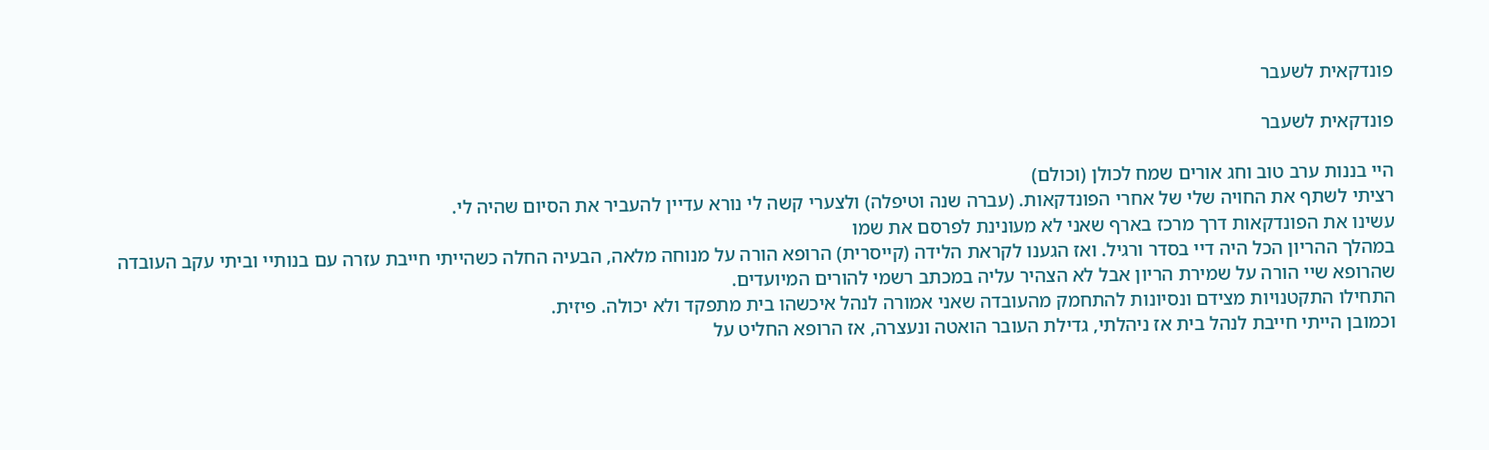פונדקאית לשעבר

פונדקאית לשעבר

היי בננות ערב טוב וחג אורים שמח לכולן (וכולם)
רציתי לשתף את החויה שלי של אחרי הפונדקאות. (עברה שנה וטיפלה) ולצערי קשה לי נורא עדיין להעביר את הסיום שהיה לי.
עשינו את הפונדקאות דרך מרכז בארף שאני לא מעונינת לפרסם את שמו
במהלך ההריון הכל היה דיי בסדר ורגיל. ואז הגענו לקראת הלידה (קייסרית) הרופא הורה על מנוחה מלאה, הבעיה החלה כשהייתי חייבת עזרה עם בנותיי וביתי עקב העובדה שהרופא שיי הורה על שמירת הריון אבל לא הצהיר עליה במכתב רשמי להורים המיועדים.
התחילו התקטנויות מצידם ונסיונות להתחמק מהעובדה שאני אמורה לנהל איכשהו בית מתפקד ולא יכולה. פיזית.
וכמובן הייתי חייבת לנהל בית אז ניהלתי, גדילת העובר הואטה ונעצרה, אז הרופא החליט על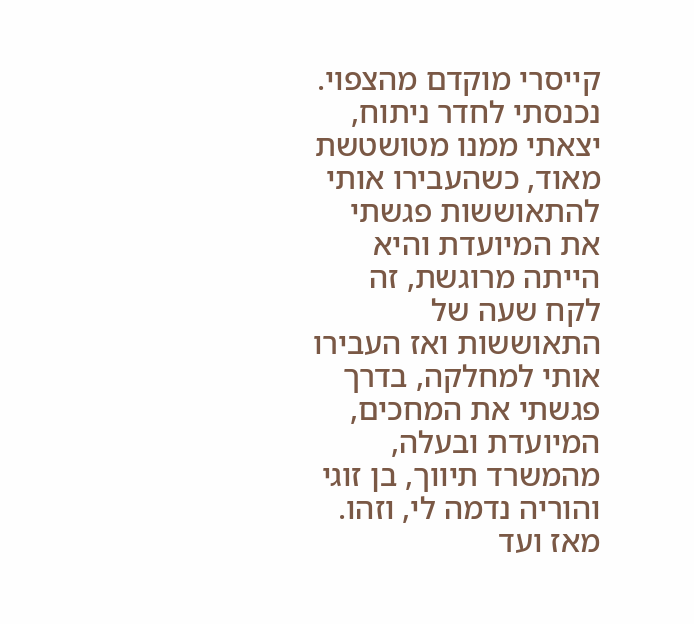קייסרי מוקדם מהצפוי.
נכנסתי לחדר ניתוח, יצאתי ממנו מטושטשת מאוד, כשהעבירו אותי להתאוששות פגשתי את המיועדת והיא הייתה מרוגשת, זה לקח שעה של התאוששות ואז העבירו אותי למחלקה, בדרך פגשתי את המחכים, המיועדת ובעלה, מהמשרד תיווך, בן זוגי והוריה נדמה לי, וזהו. מאז ועד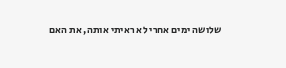שלושה ימים אחרי לא ראיתי אותה, את האם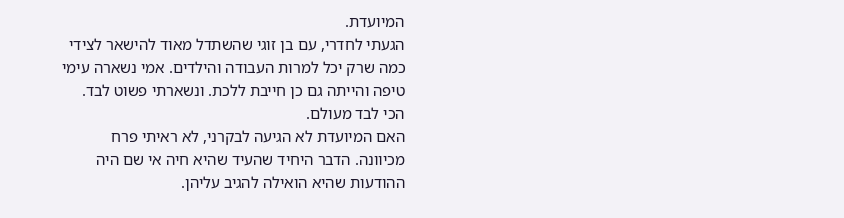המיועדת.
הגעתי לחדרי, עם בן זוגי שהשתדל מאוד להישאר לצידי כמה שרק יכל למרות העבודה והילדים. אמי נשארה עימי טיפה והייתה גם כן חייבת ללכת. ונשארתי פשוט לבד. הכי לבד מעולם.
האם המיועדת לא הגיעה לבקרני, לא ראיתי פרח מכיוונה. הדבר היחיד שהעיד שהיא חיה אי שם היה ההודעות שהיא הואילה להגיב עליהן.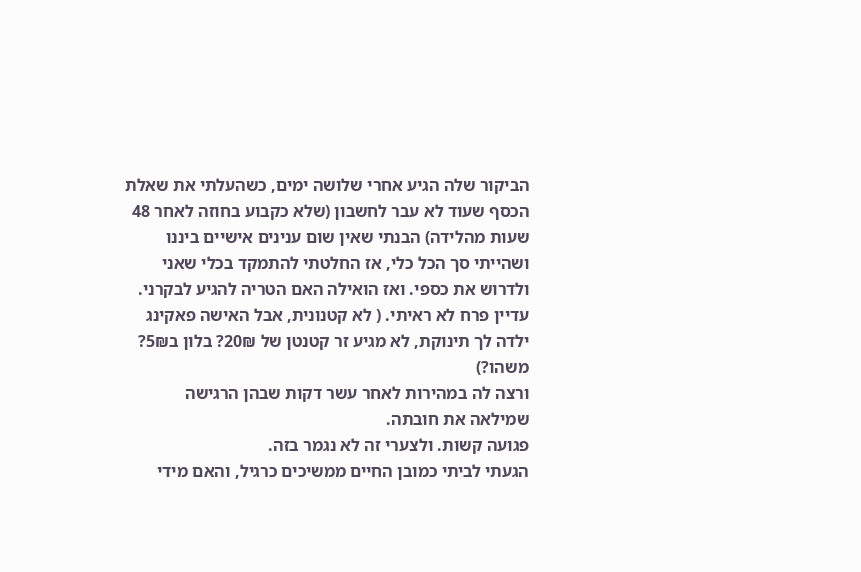הביקור שלה הגיע אחרי שלושה ימים, כשהעלתי את שאלת הכסף שעוד לא עבר לחשבון (שלא כקבוע בחוזה לאחר 48 שעות מהלידה) הבנתי שאין שום ענינים אישיים ביננו ושהייתי סך הכל כלי, אז החלטתי להתמקד בכלי שאני ולדרוש את כספי. ואז הואילה האם הטריה להגיע לבקרני.
עדיין פרח לא ראיתי. ( לא קטנונית, אבל האישה פאקינג ילדה לך תינוקת, לא מגיע זר קטנטן של 20₪? בלון ב5₪? משהו?)
ורצה לה במהירות לאחר עשר דקות שבהן הרגישה שמילאה את חובתה.
פגועה קשות. ולצערי זה לא נגמר בזה.
הגעתי לביתי כמובן החיים ממשיכים כרגיל, והאם מידי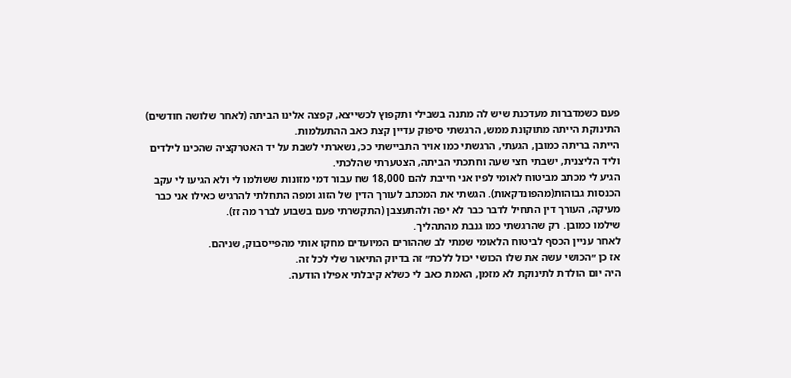פעם כשמדברות מעדכנת שיש לה מתנה בשבילי ותקפוץ לכשייצא, קפצה אלינו הביתה (לאחר שלושה חודשים) התינוקת הייתה מתוקונת ממש, הרגשתי סיפוק עדיין קצת כאב ההתעלמות.
הייתה בריתה כמובן, הגעתי, הרגשתי כמו אויר התביישתי ככ, נשארתי לשבת על יד האטרקציה שהכינו לילדים וליד הליצנית, ישבתי חצי שעה וחתכתי הביתה, הצטערתי שהלכתי.
הגיע לי מכתב מביטוח לאומי לפיו אני חייבת להם 18,000 שח עבור דמי מזונות ששולמו לי ולא הגיעו לי עקב הכנסות גבוהות(מהפונדקאות). הגשתי את המכתב לעורך הדין של הזוג ומפה התחלתי להרגיש כאילו אני כבר מעיקה, העורך דין התחיל לדבר כבר לא יפה ולהתעצבן (התקשרתי פעם בשבוע לברר מה זז).
שילמו כמובן. רק שהרגשתי כמו גנבת מהתהליך.
לאחר עניין הכסף לביטוח הלאומי שמתי לב שההורים המיועדים מחקו אותי מהפייסבוק, שניהם.
אז כן ״הכושי עשה את שלו הכושי יכול ללכת״ זה בדיוק התיאור שלי לכל זה.
היה יום הולדת לתינוקת לא מזמן, האמת כאב לי כשלא קיבלתי אפילו הודעה.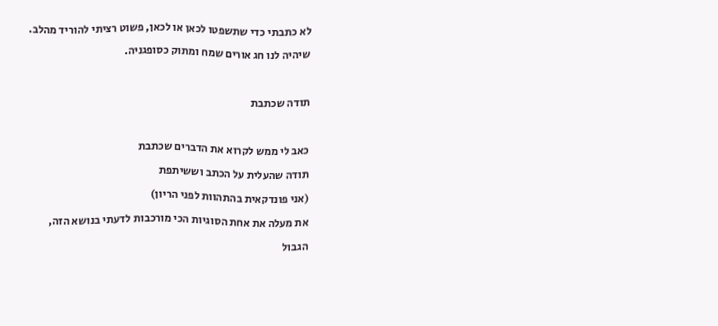לא כתבתי כדי שתשפטו לכאן או לכאן, פשוט רציתי להוריד מהלב.
שיהיה לנו חג אורים שמח ומתוק כסופגניה.

תודה שכתבת

כאב לי ממש לקרוא את הדברים שכתבת
תודה שהעלית על הכתב וששיתפת
(אני פונדקאית בהתהוות לפני הריון)
את מעלה את אחת הסוגיות הכי מורכבות לדעתי בנושא הזה,
הגבול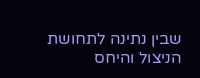שבין נתינה לתחושת הניצול והיחס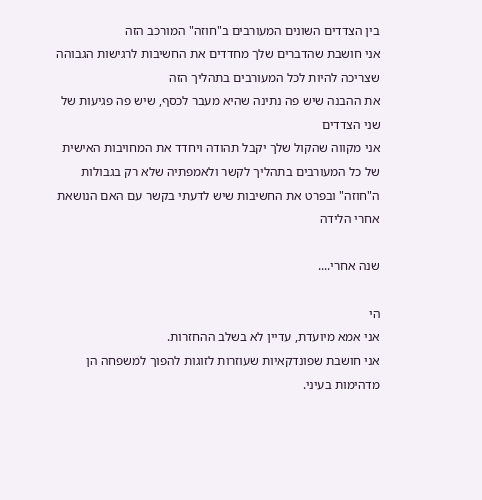בין הצדדים השונים המעורבים ב"חוזה" המורכב הזה
אני חושבת שהדברים שלך מחדדים את החשיבות לרגישות הגבוהה שצריכה להיות לכל המעורבים בתהליך הזה
את ההבנה שיש פה נתינה שהיא מעבר לכסף, שיש פה פגיעות של שני הצדדים
אני מקווה שהקול שלך יקבל תהודה ויחדד את המחויבות האישית של כל המעורבים בתהליך לקשר ולאמפתיה שלא רק בגבולות ה"חוזה" ובפרט את החשיבות שיש לדעתי בקשר עם האם הנושאת אחרי הלידה

שנה אחרי....

הי
אני אמא מיועדת, עדיין לא בשלב ההחזרות.
אני חושבת שפונדקאיות שעוזרות לזוגות להפוך למשפחה הן מדהימות בעיני.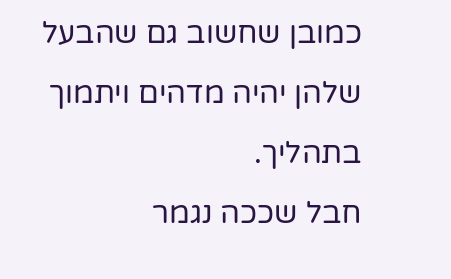כמובן שחשוב גם שהבעל שלהן יהיה מדהים ויתמוך בתהליך.
חבל שככה נגמר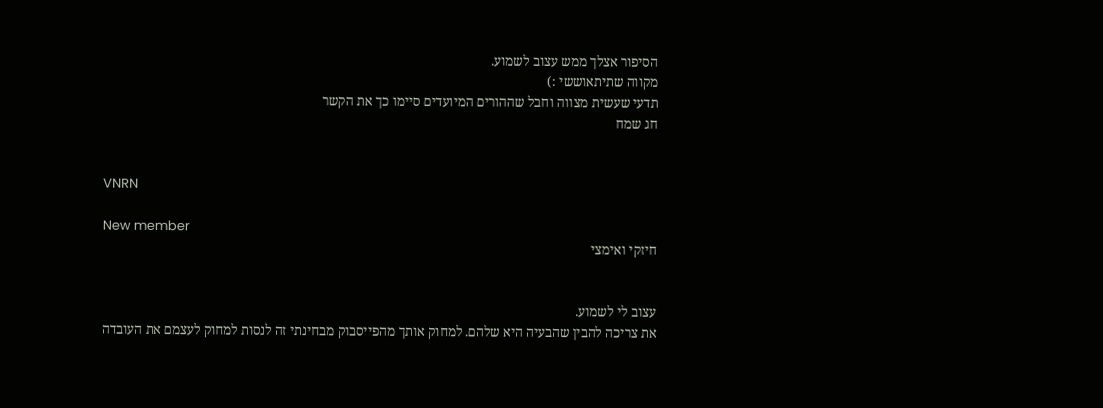הסיפור אצלך ממש עצוב לשמוע.
מקווה שתיתאוששי :)
תדעי שעשית מצווה וחבל שההורים המיועדים סיימו כך את הקשר
חג שמח


VNRN

New member
חיזקי ואימצי


עצוב לי לשמוע.
את צריכה להבין שהבעיה היא שלהם. למחוק אותך מהפייסבוק מבחינתי זה לנסות למחוק לעצמם את העובדה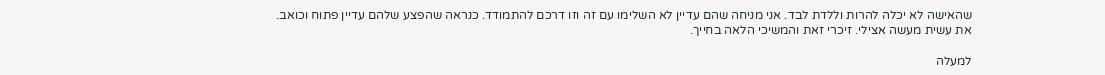שהאישה לא יכלה להרות וללדת לבד. אני מניחה שהם עדיין לא השלימו עם זה וזו דרכם להתמודד. כנראה שהפצע שלהם עדיין פתוח וכואב.
את עשית מעשה אצילי. זיכרי זאת והמשיכי הלאה בחייך.

למעלה